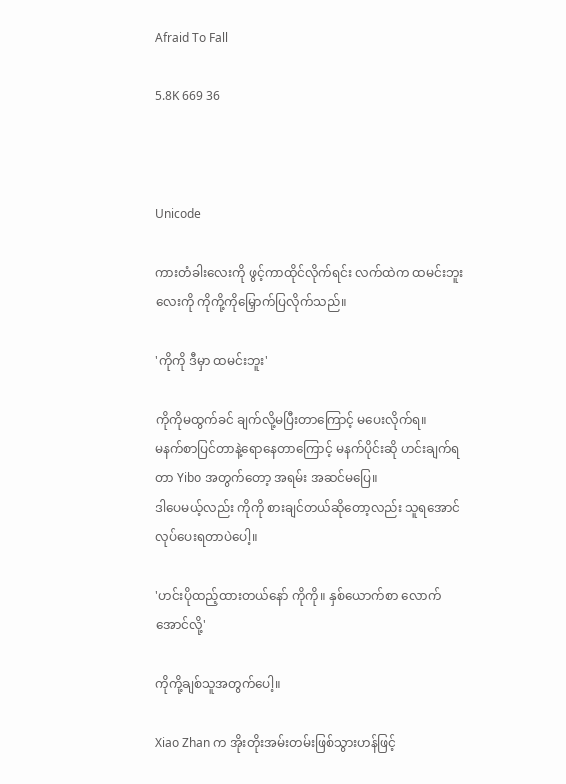Afraid To Fall

5.8K 669 36



Unicode

ကားတံခါးလေးကို ဖွင့်ကာထိုင်လိုက်ရင်း လက်ထဲက ထမင်းဘူးလေးကို ကိုကို့ကိုမြှောက်ပြလိုက်သည်။

'ကိုကို ဒီမှာ ထမင်းဘူး'

ကိုကိုမထွက်ခင် ချက်လို့မပြီးတာကြောင့် မပေးလိုက်ရ။
မနက်စာပြင်တာနဲ့ရောနေတာကြောင့် မနက်ပိုင်းဆို ဟင်းချက်ရတာ Yibo အတွက်တော့ အရမ်း အဆင်မပြေ။
ဒါပေမယ့်လည်း ကိုကို စားချင်တယ်ဆိုတော့လည်း သူရအောင်လုပ်ပေးရတာပဲပေါ့။

'ဟင်းပိုထည့်ထားတယ်နော် ကိုကို။ နှစ်ယောက်စာ လောက်အောင်လို့'

ကိုကို့ချစ်သူအတွက်ပေါ့။

Xiao Zhan က အိုးတိုးအမ်းတမ်းဖြစ်သွားဟန်ဖြင့်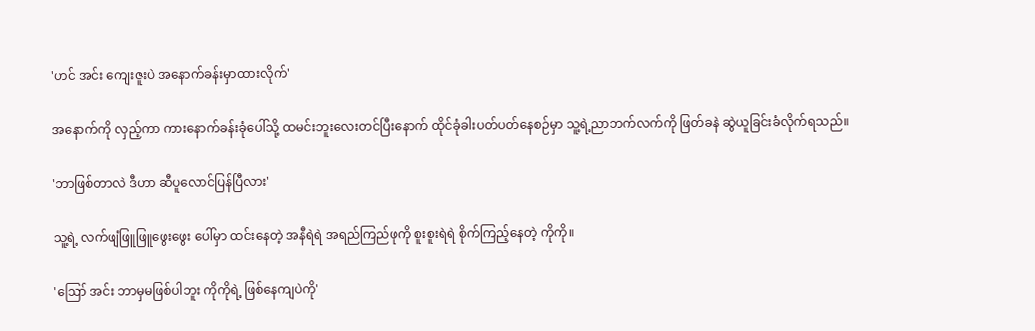'ဟင် အင်း ကျေးဇူးပဲ အနောက်ခန်းမှာထားလိုက်'

အနောက်ကို လှည့်ကာ ကားနောက်ခန်းခုံပေါ်သို့ ထမင်းဘူးလေးတင်ပြီးနောက် ထိုင်ခုံခါးပတ်ပတ်နေစဉ်မှာ သူ့ရဲ့ညာဘက်လက်ကို ဖြတ်ခနဲ ဆွဲယူခြင်းခံလိုက်ရသည်။

'ဘာဖြစ်တာလဲ ဒီဟာ ဆီပူလောင်ပြန်ပြီလား'

သူ့ရဲ့ လက်ဖျံဖြူဖြူဖွေးဖွေး ပေါ်မှာ ထင်းနေတဲ့ အနီရဲရဲ အရည်ကြည်ဖုကို စူးစူးရဲရဲ စိုက်ကြည့်နေတဲ့ ကိုကို။

'ဪ အင်း ဘာမှမဖြစ်ပါဘူး ကိုကိုရဲ့ ဖြစ်နေကျပဲကို'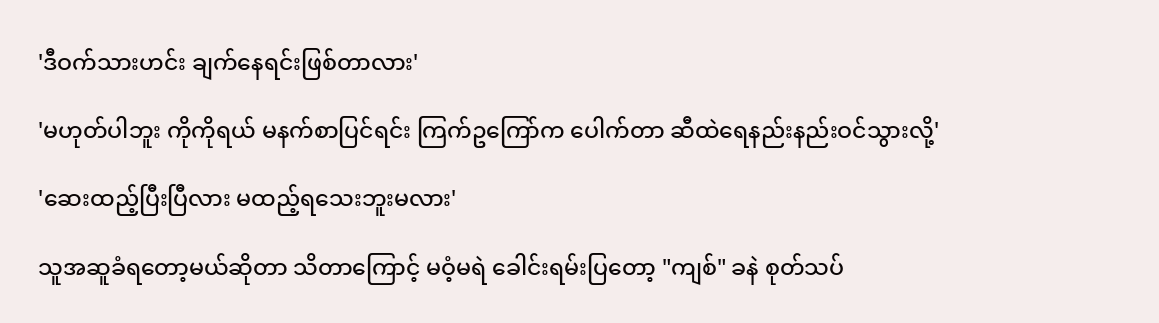'ဒီဝက်သားဟင်း ချက်နေရင်းဖြစ်တာလား'

'မဟုတ်ပါဘူး ကိုကိုရယ် မနက်စာပြင်ရင်း ကြက်ဥကြော်က ပေါက်တာ ဆီထဲရေနည်းနည်းဝင်သွားလို့'

'ဆေးထည့်ပြီးပြီလား မထည့်ရသေးဘူးမလား'

သူအဆူခံရတော့မယ်ဆိုတာ သိတာကြောင့် မဝံ့မရဲ ခေါင်းရမ်းပြတော့ "ကျစ်" ခနဲ စုတ်သပ်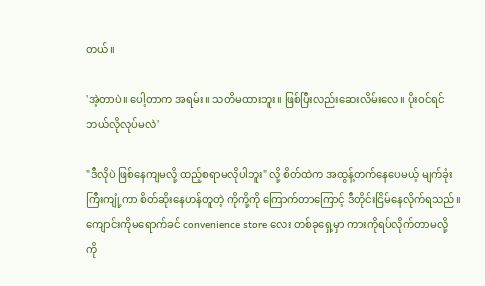တယ်။

'အဲ့တာပဲ။ ပေါ့တာက အရမ်း။ သတိမထားဘူး။ ဖြစ်ပြီးလည်းဆေးလိမ်းလေ။ ပိုးဝင်ရင်ဘယ်လိုလုပ်မလဲ'

"ဒီလိုပဲ ဖြစ်နေကျမလို့ ထည့်စရာမလိုပါဘူး" လို့ စိတ်ထဲက အထွန့်တက်နေပေမယ့် မျက်ခုံးကြီးကျုံ့ကာ စိတ်ဆိုးနေဟန်တူတဲ့ ကိုကို့ကို ကြောက်တာကြောင့် ဒီတိုင်းငြိမ်နေလိုက်ရသည်။
ကျောင်းကိုမရောက်ခင် convenience store လေး တစ်ခုရှေ့မှာ ကားကိုရပ်လိုက်တာမလို့ ကို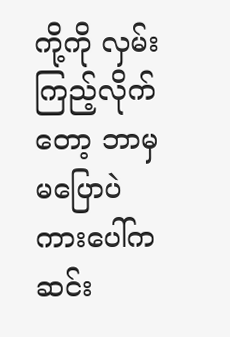ကို့ကို လှမ်းကြည့်လိုက်တော့ ဘာမှမပြောပဲ ကားပေါ်က ဆင်း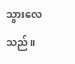သွားလေသည်။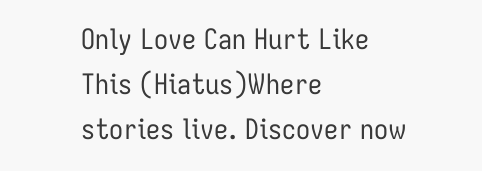Only Love Can Hurt Like This (Hiatus)Where stories live. Discover now